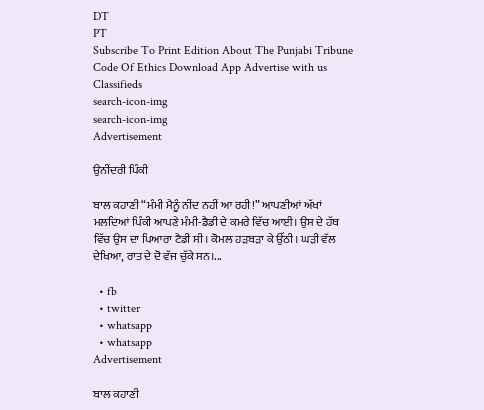DT
PT
Subscribe To Print Edition About The Punjabi Tribune Code Of Ethics Download App Advertise with us Classifieds
search-icon-img
search-icon-img
Advertisement

ਉਨੀਂਦਰੀ ਪਿੰਕੀ

ਬਾਲ ਕਹਾਣੀ “ਮੰਮੀ ਮੈਨੂੰ ਨੀਂਦ ਨਹੀਂ ਆ ਰਹੀ!” ਆਪਣੀਆਂ ਅੱਖਾਂ ਮਲਦਿਆਂ ਪਿੰਕੀ ਆਪਣੇ ਮੰਮੀ-ਡੈਡੀ ਦੇ ਕਮਰੇ ਵਿੱਚ ਆਈ। ਉਸ ਦੇ ਹੱਥ ਵਿੱਚ ਉਸ ਦਾ ਪਿਆਰਾ ਟੈਡੀ ਸੀ। ਕੋਮਲ ਹੜਬੜਾ ਕੇ ਉੱਠੀ। ਘੜੀ ਵੱਲ ਦੇਖਿਆ, ਰਾਤ ਦੇ ਦੋ ਵੱਜ ਚੁੱਕੇ ਸਨ।...

  • fb
  • twitter
  • whatsapp
  • whatsapp
Advertisement

ਬਾਲ ਕਹਾਣੀ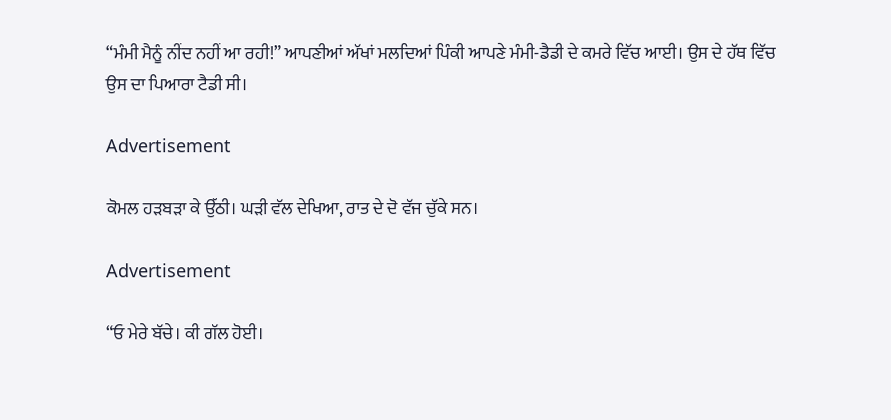“ਮੰਮੀ ਮੈਨੂੰ ਨੀਂਦ ਨਹੀਂ ਆ ਰਹੀ!” ਆਪਣੀਆਂ ਅੱਖਾਂ ਮਲਦਿਆਂ ਪਿੰਕੀ ਆਪਣੇ ਮੰਮੀ-ਡੈਡੀ ਦੇ ਕਮਰੇ ਵਿੱਚ ਆਈ। ਉਸ ਦੇ ਹੱਥ ਵਿੱਚ ਉਸ ਦਾ ਪਿਆਰਾ ਟੈਡੀ ਸੀ।

Advertisement

ਕੋਮਲ ਹੜਬੜਾ ਕੇ ਉੱਠੀ। ਘੜੀ ਵੱਲ ਦੇਖਿਆ, ਰਾਤ ਦੇ ਦੋ ਵੱਜ ਚੁੱਕੇ ਸਨ।

Advertisement

“ਓ ਮੇਰੇ ਬੱਚੇ। ਕੀ ਗੱਲ ਹੋਈ।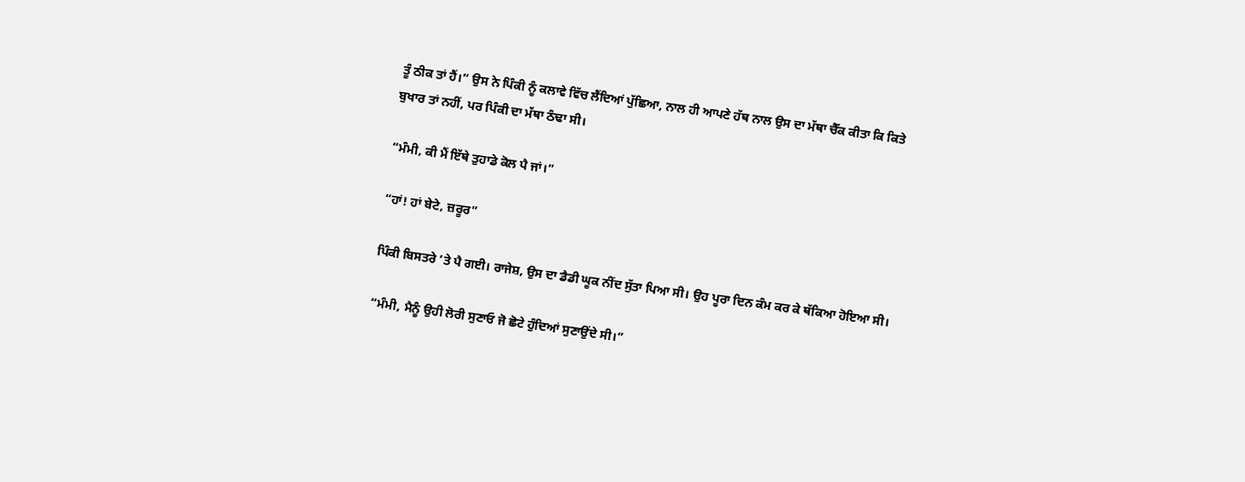ਤੂੰ ਠੀਕ ਤਾਂ ਹੈਂ।“ ਉਸ ਨੇ ਪਿੰਕੀ ਨੂੰ ਕਲਾਵੇ ਵਿੱਚ ਲੈਂਦਿਆਂ ਪੁੱਛਿਆ, ਨਾਲ ਹੀ ਆਪਣੇ ਹੱਥ ਨਾਲ ਉਸ ਦਾ ਮੱਥਾ ਚੈੱਕ ਕੀਤਾ ਕਿ ਕਿਤੇ ਬੁਖਾਰ ਤਾਂ ਨਹੀਂ, ਪਰ ਪਿੰਕੀ ਦਾ ਮੱਥਾ ਠੰਢਾ ਸੀ।

“ਮੰਮੀ, ਕੀ ਮੈਂ ਇੱਥੇ ਤੁਹਾਡੇ ਕੋਲ ਪੈ ਜਾਂ।”

“ਹਾਂ! ਹਾਂ ਬੇਟੇ, ਜ਼ਰੂਰ”

ਪਿੰਕੀ ਬਿਸਤਰੇ ’ਤੇ ਪੈ ਗਈ। ਰਾਜੇਸ਼, ਉਸ ਦਾ ਡੈਡੀ ਘੂਕ ਨੀਂਦ ਸੁੱਤਾ ਪਿਆ ਸੀ। ਉਹ ਪੂਰਾ ਦਿਨ ਕੰਮ ਕਰ ਕੇ ਥੱਕਿਆ ਹੋਇਆ ਸੀ।

“ਮੰਮੀ, ਮੈਨੂੰ ਉਹੀ ਲੋਰੀ ਸੁਣਾਓ ਜੋ ਛੋਟੇ ਹੁੰਦਿਆਂ ਸੁਣਾਉਂਦੇ ਸੀ।”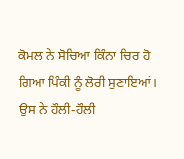ਕੋਮਲ ਨੇ ਸੋਚਿਆ ਕਿੰਨਾ ਚਿਰ ਹੋ ਗਿਆ ਪਿੰਕੀ ਨੂੰ ਲੋਰੀ ਸੁਣਾਇਆਂ। ਉਸ ਨੇ ਹੌਲੀ-ਹੌਲੀ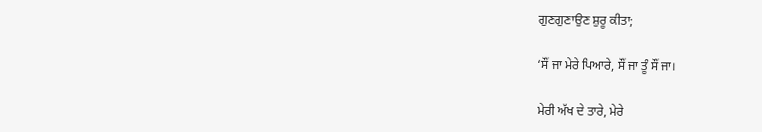ਗੁਣਗੁਣਾਉਣ ਸ਼ੁਰੂ ਕੀਤਾ;

‘ਸੌਂ ਜਾ ਮੇਰੇ ਪਿਆਰੇ, ਸੌਂ ਜਾ ਤੂੰ ਸੌਂ ਜਾ।

ਮੇਰੀ ਅੱਖ ਦੇ ਤਾਰੇ, ਮੇਰੇ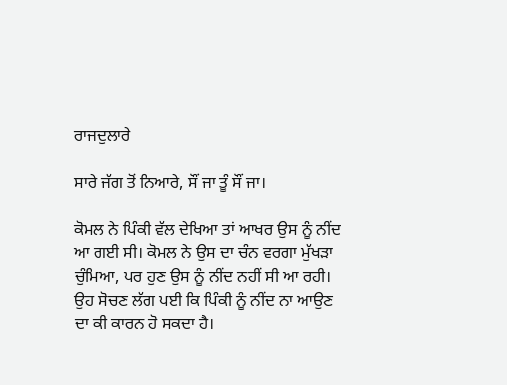ਰਾਜਦੁਲਾਰੇ

ਸਾਰੇ ਜੱਗ ਤੋਂ ਨਿਆਰੇ, ਸੌਂ ਜਾ ਤੂੰ ਸੌਂ ਜਾ।

ਕੋਮਲ ਨੇ ਪਿੰਕੀ ਵੱਲ ਦੇਖਿਆ ਤਾਂ ਆਖਰ ਉਸ ਨੂੰ ਨੀਂਦ ਆ ਗਈ ਸੀ। ਕੋਮਲ ਨੇ ਉਸ ਦਾ ਚੰਨ ਵਰਗਾ ਮੁੱਖੜਾ ਚੁੰਮਿਆ, ਪਰ ਹੁਣ ਉਸ ਨੂੰ ਨੀਂਦ ਨਹੀਂ ਸੀ ਆ ਰਹੀ। ਉਹ ਸੋਚਣ ਲੱਗ ਪਈ ਕਿ ਪਿੰਕੀ ਨੂੰ ਨੀਂਦ ਨਾ ਆਉਣ ਦਾ ਕੀ ਕਾਰਨ ਹੋ ਸਕਦਾ ਹੈ।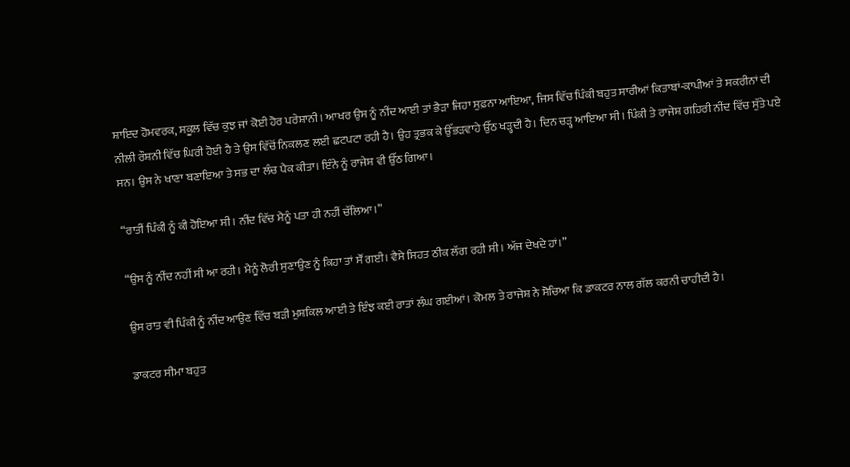ਸ਼ਾਇਦ ਹੋਮਵਰਕ, ਸਕੂਲ ਵਿੱਚ ਕੁਝ ਜਾਂ ਕੋਈ ਹੋਰ ਪਰੇਸ਼ਾਨੀ। ਆਖਰ ਉਸ ਨੂੰ ਨੀਂਦ ਆਈ ਤਾਂ ਭੈੜਾ ਜਿਹਾ ਸੁਫ਼ਨਾ ਆਇਆ, ਜਿਸ ਵਿੱਚ ਪਿੰਕੀ ਬਹੁਤ ਸਾਰੀਆਂ ਕਿਤਾਬਾਂ-ਕਾਪੀਆਂ ਤੇ ਸਕਰੀਨਾਂ ਦੀ ਨੀਲੀ ਰੌਸ਼ਨੀ ਵਿੱਚ ਘਿਰੀ ਹੋਈ ਹੈ ਤੇ ਉਸ ਵਿੱਚੋਂ ਨਿਕਲਣ ਲਈ ਛਟਪਟਾ ਰਹੀ ਹੈ। ਉਹ ਤ੍ਰਭਕ ਕੇ ਉੱਭੜਵਾਹੇ ਉੱਠ ਖੜ੍ਹਦੀ ਹੈ। ਦਿਨ ਚੜ੍ਹ ਆਇਆ ਸੀ। ਪਿੰਕੀ ਤੇ ਰਾਜੇਸ਼ ਗਹਿਰੀ ਨੀਂਦ ਵਿੱਚ ਸੁੱਤੇ ਪਏ ਸਨ। ਉਸ ਨੇ ਖਾਣਾ ਬਣਾਇਆ ਤੇ ਸਭ ਦਾ ਲੰਚ ਪੈਕ ਕੀਤਾ। ਇੰਨੇ ਨੂੰ ਰਾਜੇਸ਼ ਵੀ ਉੱਠ ਗਿਆ।

“ਰਾਤੀਂ ਪਿੰਕੀ ਨੂੰ ਕੀ ਹੋਇਆ ਸੀ। ਨੀਂਦ ਵਿੱਚ ਮੈਨੂੰ ਪਤਾ ਹੀ ਨਹੀਂ ਚੱਲਿਆ।”

“ਉਸ ਨੂੰ ਨੀਂਦ ਨਹੀਂ ਸੀ ਆ ਰਹੀ। ਮੈਨੂੰ ਲੋਰੀ ਸੁਣਾਉਣ ਨੂੰ ਕਿਹਾ ਤਾਂ ਸੌਂ ਗਈ। ਵੈਸੇ ਸਿਹਤ ਠੀਕ ਲੱਗ ਰਹੀ ਸੀ। ਅੱਜ ਦੇਖਦੇ ਹਾਂ।”

ਉਸ ਰਾਤ ਵੀ ਪਿੰਕੀ ਨੂੰ ਨੀਂਦ ਆਉਣ ਵਿੱਚ ਬੜੀ ਮੁਸ਼ਕਿਲ ਆਈ ਤੇ ਇੰਝ ਕਈ ਰਾਤਾਂ ਲੰਘ ਗਈਆਂ। ਕੋਮਲ ਤੇ ਰਾਜੇਸ਼ ਨੇ ਸੋਚਿਆ ਕਿ ਡਾਕਟਰ ਨਾਲ ਗੱਲ ਕਰਨੀ ਚਾਹੀਦੀ ਹੈ।

ਡਾਕਟਰ ਸੀਮਾ ਬਹੁਤ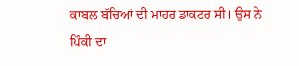ਕਾਬਲ ਬੱਚਿਆਂ ਦੀ ਮਾਹਰ ਡਾਕਟਰ ਸੀ। ਉਸ ਨੇ ਪਿੰਕੀ ਦਾ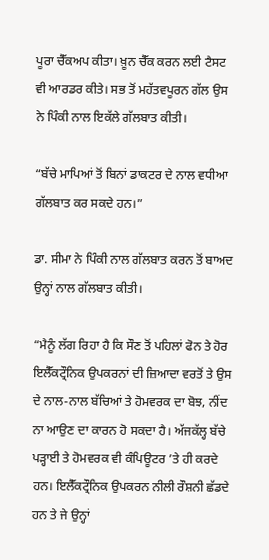ਪੂਰਾ ਚੈੱਕਅਪ ਕੀਤਾ। ਖ਼ੂਨ ਚੈੱਕ ਕਰਨ ਲਈ ਟੈਸਟ ਵੀ ਆਰਡਰ ਕੀਤੇ। ਸਭ ਤੋਂ ਮਹੱਤਵਪੂਰਨ ਗੱਲ ਉਸ ਨੇ ਪਿੰਕੀ ਨਾਲ ਇਕੱਲੇ ਗੱਲਬਾਤ ਕੀਤੀ।

“ਬੱਚੇ ਮਾਪਿਆਂ ਤੋਂ ਬਿਨਾਂ ਡਾਕਟਰ ਦੇ ਨਾਲ ਵਧੀਆ ਗੱਲਬਾਤ ਕਰ ਸਕਦੇ ਹਨ।”

ਡਾ. ਸੀਮਾ ਨੇ ਪਿੰਕੀ ਨਾਲ ਗੱਲਬਾਤ ਕਰਨ ਤੋਂ ਬਾਅਦ ਉਨ੍ਹਾਂ ਨਾਲ ਗੱਲਬਾਤ ਕੀਤੀ।

“ਮੈਨੂੰ ਲੱਗ ਰਿਹਾ ਹੈ ਕਿ ਸੌਣ ਤੋਂ ਪਹਿਲਾਂ ਫੋਨ ਤੇ ਹੋਰ ਇਲੈੱਕਟ੍ਰੌਨਿਕ ਉਪਕਰਨਾਂ ਦੀ ਜ਼ਿਆਦਾ ਵਰਤੋਂ ਤੇ ਉਸ ਦੇ ਨਾਲ-ਨਾਲ ਬੱਚਿਆਂ ਤੇ ਹੋਮਵਰਕ ਦਾ ਬੋਝ, ਨੀਂਦ ਨਾ ਆਉਣ ਦਾ ਕਾਰਨ ਹੋ ਸਕਦਾ ਹੈ। ਅੱਜਕੱਲ੍ਹ ਬੱਚੇ ਪੜ੍ਹਾਈ ਤੇ ਹੋਮਵਰਕ ਵੀ ਕੰਪਿਊਟਰ ’ਤੇ ਹੀ ਕਰਦੇ ਹਨ। ਇਲੈੱਕਟ੍ਰੌਨਿਕ ਉਪਕਰਨ ਨੀਲੀ ਰੌਸ਼ਨੀ ਛੱਡਦੇ ਹਨ ਤੇ ਜੇ ਉਨ੍ਹਾਂ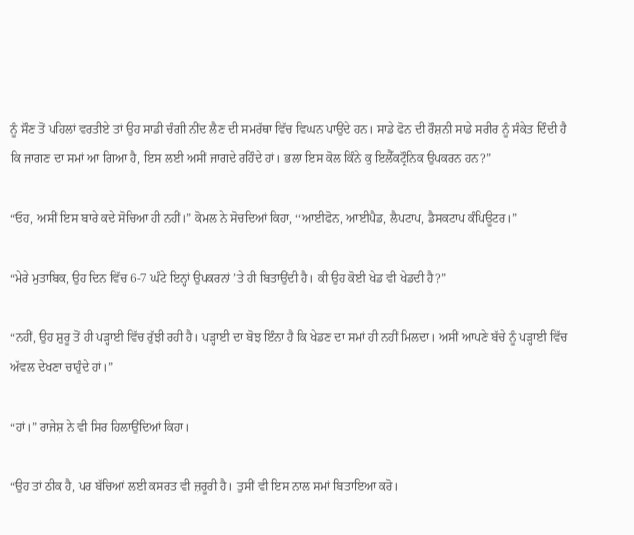ਨੂੰ ਸੌਣ ਤੋਂ ਪਹਿਲਾਂ ਵਰਤੀਏ ਤਾਂ ਉਹ ਸਾਡੀ ਚੰਗੀ ਨੀਂਦ ਲੈਣ ਦੀ ਸਮਰੱਥਾ ਵਿੱਚ ਵਿਘਨ ਪਾਉਂਦੇ ਹਨ। ਸਾਡੇ ਫੋਨ ਦੀ ਰੌਸ਼ਨੀ ਸਾਡੇ ਸਰੀਰ ਨੂੰ ਸੰਕੇਤ ਦਿੰਦੀ ਹੈ ਕਿ ਜਾਗਣ ਦਾ ਸਮਾਂ ਆ ਗਿਆ ਹੈ, ਇਸ ਲਈ ਅਸੀਂ ਜਾਗਦੇ ਰਹਿੰਦੇ ਹਾਂ। ਭਲਾ ਇਸ ਕੋਲ ਕਿੰਨੇ ਕੁ ਇਲੈੱਕਟ੍ਰੌਨਿਕ ਉਪਕਰਨ ਹਨ?”

“ਓਹ, ਅਸੀਂ ਇਸ ਬਾਰੇ ਕਦੇ ਸੋਚਿਆ ਹੀ ਨਹੀਂ।” ਕੋਮਲ ਨੇ ਸੋਚਦਿਆਂ ਕਿਹਾ, ‘‘ਆਈਫੋਨ, ਆਈਪੈਡ, ਲੈਪਟਾਪ, ਡੈਸਕਟਾਪ ਕੰਪਿਊਟਰ।”

“ਮੇਰੇ ਮੁਤਾਬਿਕ, ਉਹ ਦਿਨ ਵਿੱਚ 6-7 ਘੰਟੇ ਇਨ੍ਹਾਂ ਉਪਕਰਨਾਂ ’ਤੇ ਹੀ ਬਿਤਾਉਂਦੀ ਹੈ। ਕੀ ਉਹ ਕੋਈ ਖੇਡ ਵੀ ਖੇਡਦੀ ਹੈ?”

“ਨਹੀਂ, ਉਹ ਸ਼ੁਰੂ ਤੋਂ ਹੀ ਪੜ੍ਹਾਈ ਵਿੱਚ ਰੁੱਝੀ ਰਹੀ ਹੈ। ਪੜ੍ਹਾਈ ਦਾ ਬੋਝ ਇੰਨਾ ਹੈ ਕਿ ਖੇਡਣ ਦਾ ਸਮਾਂ ਹੀ ਨਹੀਂ ਮਿਲਦਾ। ਅਸੀਂ ਆਪਣੇ ਬੱਚੇ ਨੂੰ ਪੜ੍ਹਾਈ ਵਿੱਚ ਅੱਵਲ ਦੇਖਣਾ ਚਾਹੁੰਦੇ ਹਾਂ।”

“ਹਾਂ।” ਰਾਜੇਸ਼ ਨੇ ਵੀ ਸਿਰ ਹਿਲਾਉਂਦਿਆਂ ਕਿਹਾ।

“ਉਹ ਤਾਂ ਠੀਕ ਹੈ, ਪਰ ਬੱਚਿਆਂ ਲਈ ਕਸਰਤ ਵੀ ਜ਼ਰੂਰੀ ਹੈ। ਤੁਸੀਂ ਵੀ ਇਸ ਨਾਲ ਸਮਾਂ ਬਿਤਾਇਆ ਕਰੋ।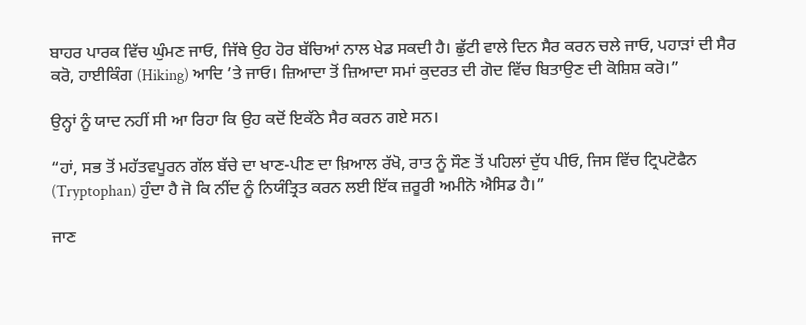ਬਾਹਰ ਪਾਰਕ ਵਿੱਚ ਘੁੰਮਣ ਜਾਓ, ਜਿੱਥੇ ਉਹ ਹੋਰ ਬੱਚਿਆਂ ਨਾਲ ਖੇਡ ਸਕਦੀ ਹੈ। ਛੁੱਟੀ ਵਾਲੇ ਦਿਨ ਸੈਰ ਕਰਨ ਚਲੇ ਜਾਓ, ਪਹਾੜਾਂ ਦੀ ਸੈਰ ਕਰੋ, ਹਾਈਕਿੰਗ (Hiking) ਆਦਿ ’ਤੇ ਜਾਓ। ਜ਼ਿਆਦਾ ਤੋਂ ਜ਼ਿਆਦਾ ਸਮਾਂ ਕੁਦਰਤ ਦੀ ਗੋਦ ਵਿੱਚ ਬਿਤਾਉਣ ਦੀ ਕੋਸ਼ਿਸ਼ ਕਰੋ।”

ਉਨ੍ਹਾਂ ਨੂੰ ਯਾਦ ਨਹੀਂ ਸੀ ਆ ਰਿਹਾ ਕਿ ਉਹ ਕਦੋਂ ਇਕੱਠੇ ਸੈਰ ਕਰਨ ਗਏ ਸਨ।

“ਹਾਂ, ਸਭ ਤੋਂ ਮਹੱਤਵਪੂਰਨ ਗੱਲ ਬੱਚੇ ਦਾ ਖਾਣ-ਪੀਣ ਦਾ ਖ਼ਿਆਲ ਰੱਖੋ, ਰਾਤ ਨੂੰ ਸੌਣ ਤੋਂ ਪਹਿਲਾਂ ਦੁੱਧ ਪੀਓ, ਜਿਸ ਵਿੱਚ ਟ੍ਰਿਪਟੋਫੈਨ (Tryptophan) ਹੁੰਦਾ ਹੈ ਜੋ ਕਿ ਨੀਂਦ ਨੂੰ ਨਿਯੰਤ੍ਰਿਤ ਕਰਨ ਲਈ ਇੱਕ ਜ਼ਰੂਰੀ ਅਮੀਨੋ ਐਸਿਡ ਹੈ।”

ਜਾਣ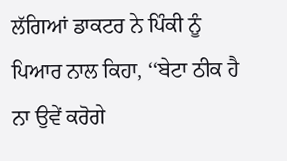ਲੱਗਿਆਂ ਡਾਕਟਰ ਨੇ ਪਿੰਕੀ ਨੂੰ ਪਿਆਰ ਨਾਲ ਕਿਹਾ, ‘‘ਬੇਟਾ ਠੀਕ ਹੈ ਨਾ ਉਵੇਂ ਕਰੋਗੇ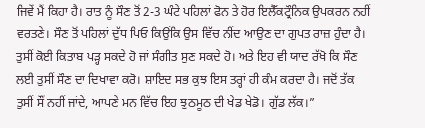ਜਿਵੇਂ ਮੈਂ ਕਿਹਾ ਹੈ। ਰਾਤ ਨੂੰ ਸੌਣ ਤੋਂ 2-3 ਘੰਟੇ ਪਹਿਲਾਂ ਫੋਨ ਤੇ ਹੋਰ ਇਲੈੱਕਟ੍ਰੌਨਿਕ ਉਪਕਰਨ ਨਹੀਂ ਵਰਤਣੇ। ਸੌਣ ਤੋਂ ਪਹਿਲਾਂ ਦੁੱਧ ਪਿਓ ਕਿਉਂਕਿ ਉਸ ਵਿੱਚ ਨੀਂਦ ਆਉਣ ਦਾ ਗੁਪਤ ਰਾਜ਼ ਹੁੰਦਾ ਹੈ। ਤੁਸੀਂ ਕੋਈ ਕਿਤਾਬ ਪੜ੍ਹ ਸਕਦੇ ਹੋ ਜਾਂ ਸੰਗੀਤ ਸੁਣ ਸਕਦੇ ਹੋ। ਅਤੇ ਇਹ ਵੀ ਯਾਦ ਰੱਖੋ ਕਿ ਸੌਣ ਲਈ ਤੁਸੀਂ ਸੌਣ ਦਾ ਦਿਖਾਵਾ ਕਰੋ। ਸ਼ਾਇਦ ਸਭ ਕੁਝ ਇਸ ਤਰ੍ਹਾਂ ਹੀ ਕੰਮ ਕਰਦਾ ਹੈ। ਜਦੋਂ ਤੱਕ ਤੁਸੀਂ ਸੌਂ ਨਹੀਂ ਜਾਂਦੇ, ਆਪਣੇ ਮਨ ਵਿੱਚ ਇਹ ਝੁਠਮੂਠ ਦੀ ਖੇਡ ਖੇਡੋ। ਗੁੱਡ ਲੱਕ।”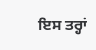ਇਸ ਤਰ੍ਹਾਂ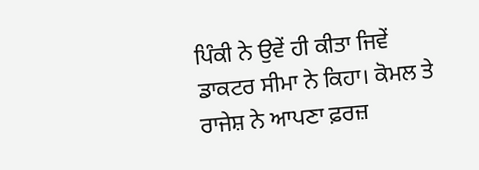ਪਿੰਕੀ ਨੇ ਉਵੇਂ ਹੀ ਕੀਤਾ ਜਿਵੇਂ ਡਾਕਟਰ ਸੀਮਾ ਨੇ ਕਿਹਾ। ਕੋਮਲ ਤੇ ਰਾਜੇਸ਼ ਨੇ ਆਪਣਾ ਫ਼ਰਜ਼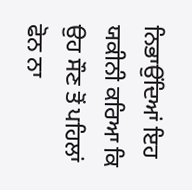ਨਿਭਾਉਂਦਿਆਂ ਇਹ ਯਕੀਨੀ ਕਰਿਆ ਕਿ ਉਹ ਸੌਣ ਤੋਂ ਪਹਿਲਾਂ ਫੋਨ ਨਾ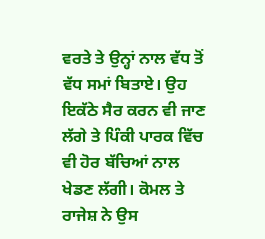ਵਰਤੇ ਤੇ ਉਨ੍ਹਾਂ ਨਾਲ ਵੱਧ ਤੋਂ ਵੱਧ ਸਮਾਂ ਬਿਤਾਏ। ਉਹ ਇਕੱਠੇ ਸੈਰ ਕਰਨ ਵੀ ਜਾਣ ਲੱਗੇ ਤੇ ਪਿੰਕੀ ਪਾਰਕ ਵਿੱਚ ਵੀ ਹੋਰ ਬੱਚਿਆਂ ਨਾਲ ਖੇਡਣ ਲੱਗੀ। ਕੋਮਲ ਤੇ ਰਾਜੇਸ਼ ਨੇ ਉਸ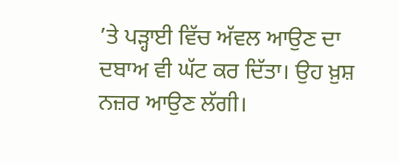’ਤੇ ਪੜ੍ਹਾਈ ਵਿੱਚ ਅੱਵਲ ਆਉਣ ਦਾ ਦਬਾਅ ਵੀ ਘੱਟ ਕਰ ਦਿੱਤਾ। ਉਹ ਖ਼ੁਸ਼ ਨਜ਼ਰ ਆਉਣ ਲੱਗੀ।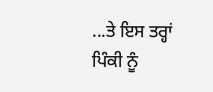...ਤੇ ਇਸ ਤਰ੍ਹਾਂ ਪਿੰਕੀ ਨੂੰ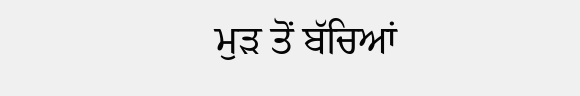ਮੁੜ ਤੋਂ ਬੱਚਿਆਂ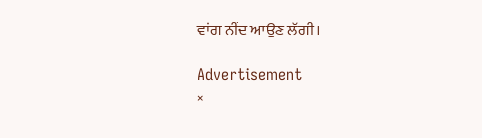ਵਾਂਗ ਨੀਂਦ ਆਉਣ ਲੱਗੀ।

Advertisement
×